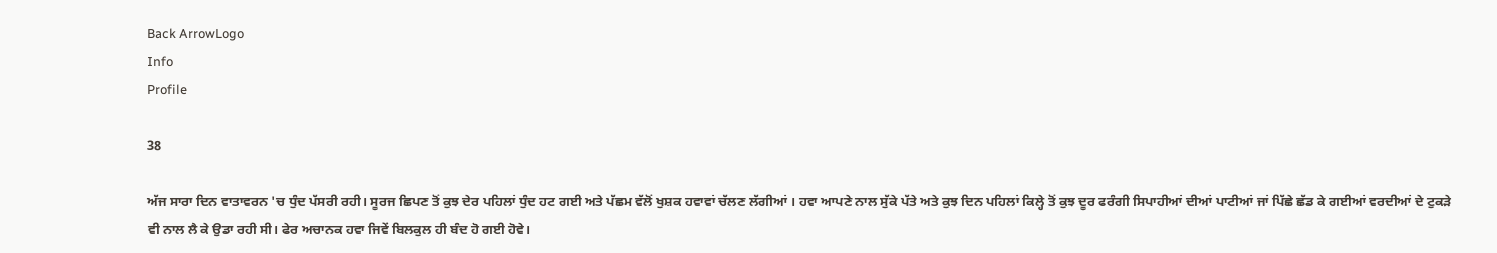Back ArrowLogo
Info
Profile

38

ਅੱਜ ਸਾਰਾ ਦਿਨ ਵਾਤਾਵਰਨ 'ਚ ਧੁੰਦ ਪੱਸਰੀ ਰਹੀ। ਸੂਰਜ ਛਿਪਣ ਤੋਂ ਕੁਝ ਦੇਰ ਪਹਿਲਾਂ ਧੁੰਦ ਹਟ ਗਈ ਅਤੇ ਪੱਛਮ ਵੱਲੋਂ ਖੁਸ਼ਕ ਹਵਾਵਾਂ ਚੱਲਣ ਲੱਗੀਆਂ । ਹਵਾ ਆਪਣੇ ਨਾਲ ਸੁੱਕੇ ਪੱਤੇ ਅਤੇ ਕੁਝ ਦਿਨ ਪਹਿਲਾਂ ਕਿਲ੍ਹੇ ਤੋਂ ਕੁਝ ਦੂਰ ਫਰੰਗੀ ਸਿਪਾਹੀਆਂ ਦੀਆਂ ਪਾਟੀਆਂ ਜਾਂ ਪਿੱਛੇ ਛੱਡ ਕੇ ਗਈਆਂ ਵਰਦੀਆਂ ਦੇ ਟੁਕੜੇ ਵੀ ਨਾਲ ਲੈ ਕੇ ਉਡਾ ਰਹੀ ਸੀ। ਫੇਰ ਅਚਾਨਕ ਹਵਾ ਜਿਵੇਂ ਬਿਲਕੁਲ ਹੀ ਬੰਦ ਹੋ ਗਈ ਹੋਵੇ।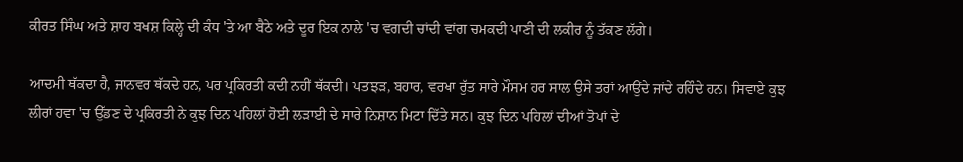ਕੀਰਤ ਸਿੰਘ ਅਤੇ ਸ਼ਾਹ ਬਖਸ਼ ਕਿਲ੍ਹੇ ਦੀ ਕੰਧ 'ਤੇ ਆ ਬੈਠੇ ਅਤੇ ਦੂਰ ਇਕ ਨਾਲੇ 'ਚ ਵਗਦੀ ਚਾਂਦੀ ਵਾਂਗ ਚਮਕਦੀ ਪਾਣੀ ਦੀ ਲਕੀਰ ਨੂੰ ਤੱਕਣ ਲੱਗੇ।

ਆਦਮੀ ਥੱਕਦਾ ਹੈ, ਜਾਨਵਰ ਥੱਕਦੇ ਹਨ, ਪਰ ਪ੍ਰਕਿਰਤੀ ਕਦੀ ਨਹੀਂ ਥੱਕਦੀ। ਪਤਝੜ, ਬਹਾਰ, ਵਰਖਾ ਰੁੱਤ ਸਾਰੇ ਮੌਸਮ ਹਰ ਸਾਲ ਉਸੇ ਤਰਾਂ ਆਉਂਦੇ ਜਾਂਦੇ ਰਹਿੰਦੇ ਹਨ। ਸਿਵਾਏ ਕੁਝ ਲੀਰਾਂ ਹਵਾ 'ਚ ਉੱਡਣ ਦੇ ਪ੍ਰਕਿਰਤੀ ਨੇ ਕੁਝ ਦਿਨ ਪਹਿਲਾਂ ਹੋਈ ਲੜਾਈ ਦੇ ਸਾਰੇ ਨਿਸ਼ਾਨ ਮਿਟਾ ਦਿੱਤੇ ਸਨ। ਕੁਝ ਦਿਨ ਪਹਿਲਾਂ ਦੀਆਂ ਤੋਪਾਂ ਦੇ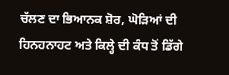ਚੱਲਣ ਦਾ ਭਿਆਨਕ ਸ਼ੋਰ, ਘੋੜਿਆਂ ਦੀ ਹਿਨਹਨਾਹਟ ਅਤੇ ਕਿਲ੍ਹੇ ਦੀ ਕੰਧ ਤੋਂ ਡਿੱਗੇ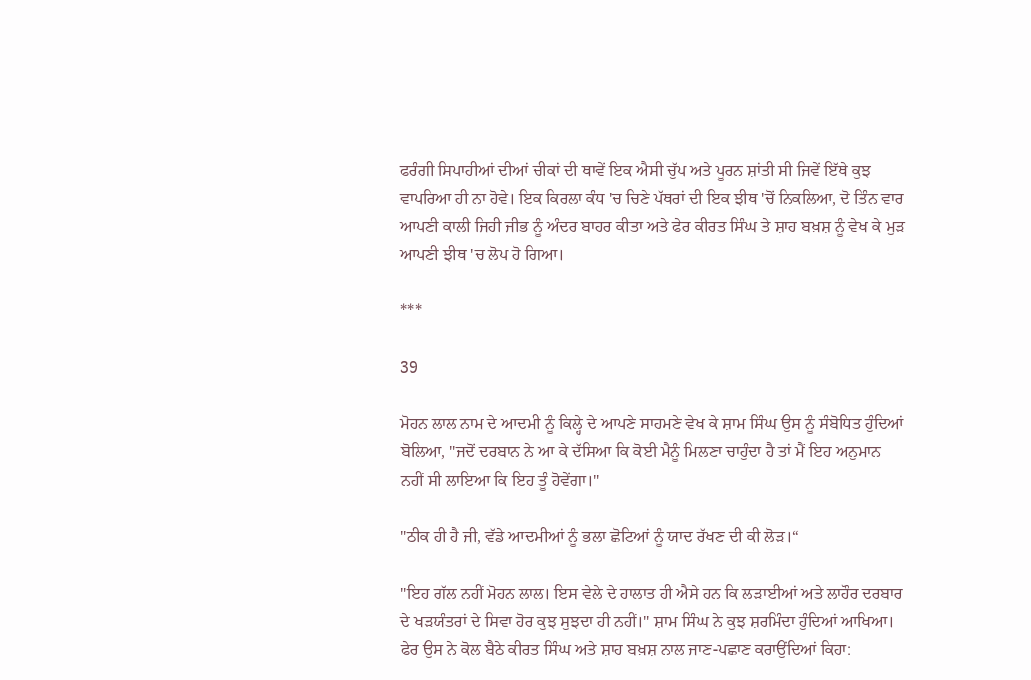ਫਰੰਗੀ ਸਿਪਾਹੀਆਂ ਦੀਆਂ ਚੀਕਾਂ ਦੀ ਥਾਵੇਂ ਇਕ ਐਸੀ ਚੁੱਪ ਅਤੇ ਪੂਰਨ ਸ਼ਾਂਤੀ ਸੀ ਜਿਵੇਂ ਇੱਥੇ ਕੁਝ ਵਾਪਰਿਆ ਹੀ ਨਾ ਹੋਵੇ। ਇਕ ਕਿਰਲਾ ਕੰਧ 'ਚ ਚਿਣੇ ਪੱਥਰਾਂ ਦੀ ਇਕ ਝੀਥ 'ਚੋਂ ਨਿਕਲਿਆ, ਦੋ ਤਿੰਨ ਵਾਰ ਆਪਣੀ ਕਾਲੀ ਜਿਹੀ ਜੀਭ ਨੂੰ ਅੰਦਰ ਬਾਹਰ ਕੀਤਾ ਅਤੇ ਫੇਰ ਕੀਰਤ ਸਿੰਘ ਤੇ ਸ਼ਾਹ ਬਖ਼ਸ਼ ਨੂੰ ਵੇਖ ਕੇ ਮੁੜ ਆਪਣੀ ਝੀਥ 'ਚ ਲੋਪ ਹੋ ਗਿਆ।

***

39

ਮੋਹਨ ਲਾਲ ਨਾਮ ਦੇ ਆਦਮੀ ਨੂੰ ਕਿਲ੍ਹੇ ਦੇ ਆਪਣੇ ਸਾਹਮਣੇ ਵੇਖ ਕੇ ਸ਼ਾਮ ਸਿੰਘ ਉਸ ਨੂੰ ਸੰਬੋਧਿਤ ਹੁੰਦਿਆਂ ਬੋਲਿਆ, "ਜਦੋਂ ਦਰਬਾਨ ਨੇ ਆ ਕੇ ਦੱਸਿਆ ਕਿ ਕੋਈ ਮੈਨੂੰ ਮਿਲਣਾ ਚਾਹੁੰਦਾ ਹੈ ਤਾਂ ਮੈਂ ਇਹ ਅਨੁਮਾਨ ਨਹੀਂ ਸੀ ਲਾਇਆ ਕਿ ਇਹ ਤੂੰ ਹੋਵੇਂਗਾ।"

"ਠੀਕ ਹੀ ਹੈ ਜੀ, ਵੱਡੇ ਆਦਮੀਆਂ ਨੂੰ ਭਲਾ ਛੋਟਿਆਂ ਨੂੰ ਯਾਦ ਰੱਖਣ ਦੀ ਕੀ ਲੋੜ।“

"ਇਹ ਗੱਲ ਨਹੀਂ ਮੋਹਨ ਲਾਲ। ਇਸ ਵੇਲੇ ਦੇ ਹਾਲਾਤ ਹੀ ਐਸੇ ਹਨ ਕਿ ਲੜਾਈਆਂ ਅਤੇ ਲਾਹੌਰ ਦਰਬਾਰ ਦੇ ਖੜਯੰਤਰਾਂ ਦੇ ਸਿਵਾ ਹੋਰ ਕੁਝ ਸੁਝਦਾ ਹੀ ਨਹੀਂ।" ਸ਼ਾਮ ਸਿੰਘ ਨੇ ਕੁਝ ਸ਼ਰਮਿੰਦਾ ਹੁੰਦਿਆਂ ਆਖਿਆ। ਫੇਰ ਉਸ ਨੇ ਕੋਲ ਬੈਠੇ ਕੀਰਤ ਸਿੰਘ ਅਤੇ ਸ਼ਾਹ ਬਖ਼ਸ਼ ਨਾਲ ਜਾਣ-ਪਛਾਣ ਕਰਾਉਂਦਿਆਂ ਕਿਹਾ: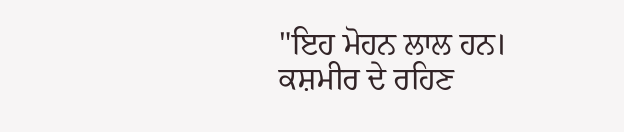"ਇਹ ਮੋਹਨ ਲਾਲ ਹਨ। ਕਸ਼ਮੀਰ ਦੇ ਰਹਿਣ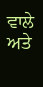ਵਾਲੇ ਅਤੇ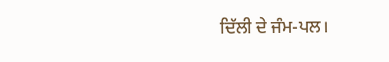ਦਿੱਲੀ ਦੇ ਜੰਮ-ਪਲ।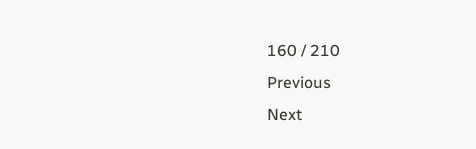160 / 210
Previous
Next